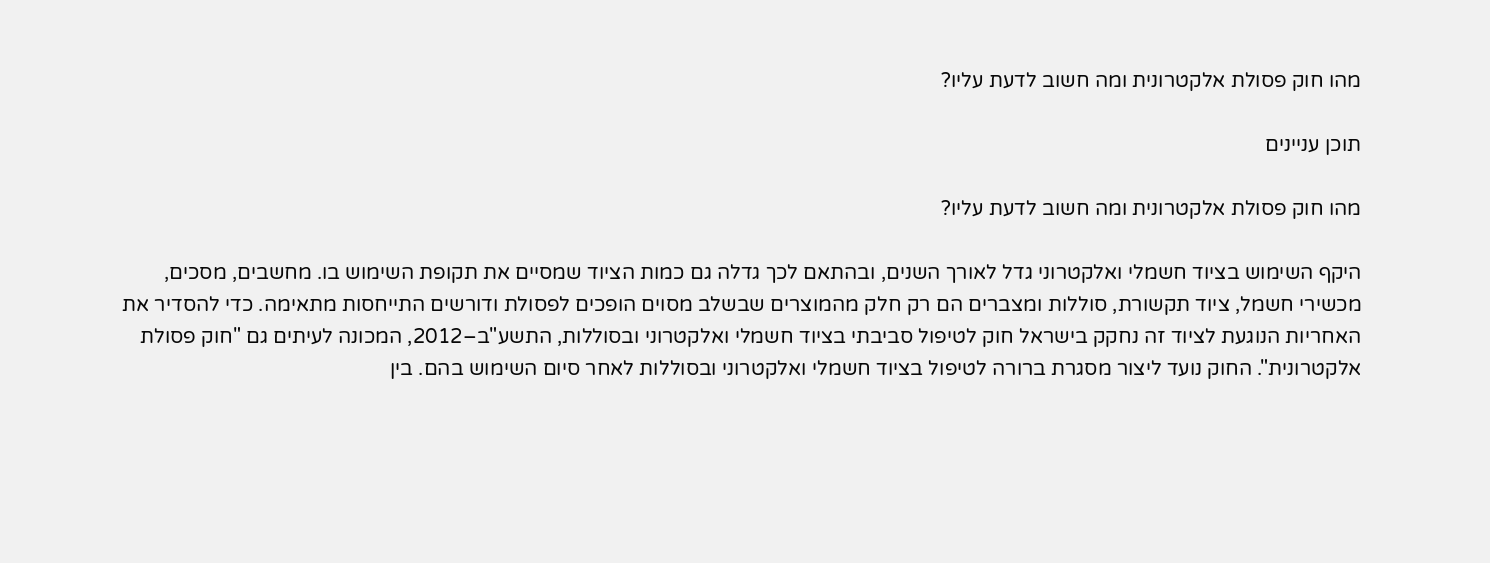מהו חוק פסולת אלקטרונית ומה חשוב לדעת עליו?

תוכן עניינים

מהו חוק פסולת אלקטרונית ומה חשוב לדעת עליו?

היקף השימוש בציוד חשמלי ואלקטרוני גדל לאורך השנים, ובהתאם לכך גדלה גם כמות הציוד שמסיים את תקופת השימוש בו. מחשבים, מסכים, מכשירי חשמל, ציוד תקשורת, סוללות ומצברים הם רק חלק מהמוצרים שבשלב מסוים הופכים לפסולת ודורשים התייחסות מתאימה. כדי להסדיר את האחריות הנוגעת לציוד זה נחקק בישראל חוק לטיפול סביבתי בציוד חשמלי ואלקטרוני ובסוללות, התשע"ב–2012, המכונה לעיתים גם "חוק פסולת אלקטרונית". החוק נועד ליצור מסגרת ברורה לטיפול בציוד חשמלי ואלקטרוני ובסוללות לאחר סיום השימוש בהם. בין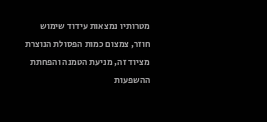מטרותיו נמצאות עידוד שימוש חוזר, צמצום כמות הפסולת הנוצרת מציוד זה, מניעת הטמנה והפחתת ההשפעות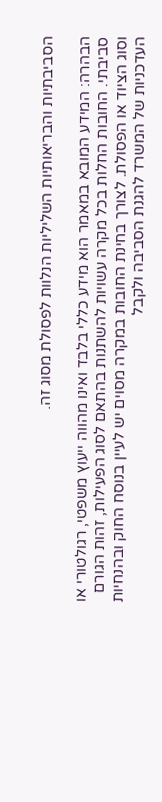הסביבתיות והבריאותיות השליליות הנלוות לפסולת מסוג זה.

הבהרה: המידע המובא במאמר הוא מידע כללי בלבד ואינו מהווה ייעוץ משפטי, רגולטורי או סביבתי. החובות החלות בכל מקרה עשויות להשתנות בהתאם לסוג הפעילות, זהות הגורם וסוג הציוד או הפסולת. לצורך בחינת החובות במקרה מסוים יש לעיין בנוסח החוק ובהנחיות העדכניות של המשרד להגנת הסביבה ולקבל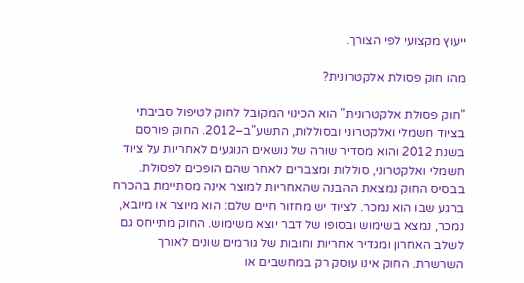ייעוץ מקצועי לפי הצורך.

מהו חוק פסולת אלקטרונית?

"חוק פסולת אלקטרונית" הוא הכינוי המקובל לחוק לטיפול סביבתי בציוד חשמלי ואלקטרוני ובסוללות, התשע"ב–2012. החוק פורסם בשנת 2012 והוא מסדיר שורה של נושאים הנוגעים לאחריות על ציוד חשמלי ואלקטרוני, סוללות ומצברים לאחר שהם הופכים לפסולת. בבסיס החוק נמצאת ההבנה שהאחריות למוצר אינה מסתיימת בהכרח ברגע שבו הוא נמכר. לציוד יש מחזור חיים שלם: הוא מיוצר או מיובא, נמכר, נמצא בשימוש ובסופו של דבר יוצא משימוש. החוק מתייחס גם לשלב האחרון ומגדיר אחריות וחובות של גורמים שונים לאורך השרשרת. החוק אינו עוסק רק במחשבים או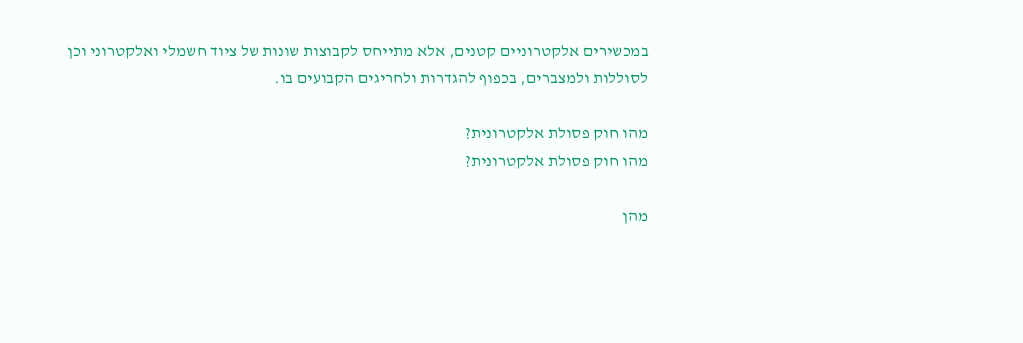במכשירים אלקטרוניים קטנים, אלא מתייחס לקבוצות שונות של ציוד חשמלי ואלקטרוני וכן לסוללות ולמצברים, בכפוף להגדרות ולחריגים הקבועים בו.

מהו חוק פסולת אלקטרונית?
מהו חוק פסולת אלקטרונית?

מהן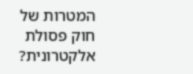המטרות של חוק פסולת אלקטרונית?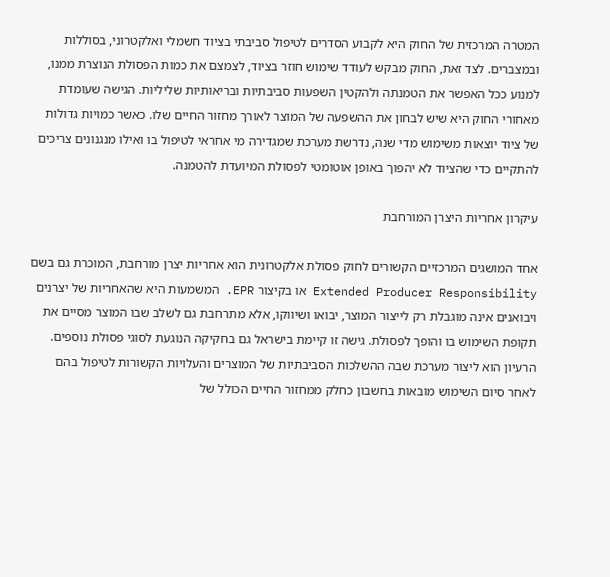המטרה המרכזית של החוק היא לקבוע הסדרים לטיפול סביבתי בציוד חשמלי ואלקטרוני, בסוללות ובמצברים. לצד זאת, החוק מבקש לעודד שימוש חוזר בציוד, לצמצם את כמות הפסולת הנוצרת ממנו, למנוע ככל האפשר את הטמנתה ולהקטין השפעות סביבתיות ובריאותיות שליליות. הגישה שעומדת מאחורי החוק היא שיש לבחון את ההשפעה של המוצר לאורך מחזור החיים שלו. כאשר כמויות גדולות של ציוד יוצאות משימוש מדי שנה, נדרשת מערכת שמגדירה מי אחראי לטיפול בו ואילו מנגנונים צריכים להתקיים כדי שהציוד לא יהפוך באופן אוטומטי לפסולת המיועדת להטמנה.

עיקרון אחריות היצרן המורחבת

אחד המושגים המרכזיים הקשורים לחוק פסולת אלקטרונית הוא אחריות יצרן מורחבת, המוכרת גם בשם Extended Producer Responsibility או בקיצור EPR. המשמעות היא שהאחריות של יצרנים ויבואנים אינה מוגבלת רק לייצור המוצר, יבואו ושיווקו, אלא מתרחבת גם לשלב שבו המוצר מסיים את תקופת השימוש בו והופך לפסולת. גישה זו קיימת בישראל גם בחקיקה הנוגעת לסוגי פסולת נוספים. הרעיון הוא ליצור מערכת שבה ההשלכות הסביבתיות של המוצרים והעלויות הקשורות לטיפול בהם לאחר סיום השימוש מובאות בחשבון כחלק ממחזור החיים הכולל של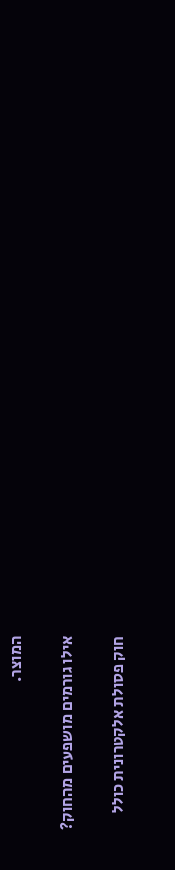המוצר.

אילו גורמים מושפעים מהחוק?

חוק פסולת אלקטרונית כולל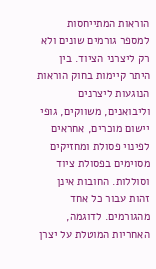הוראות המתייחסות למספר גורמים שונים ולא רק ליצרני הציוד. בין היתר קיימות בחוק הוראות הנוגעות ליצרנים וליבואנים, משווקים, גופי יישום מוכרים, אחראים לפינוי פסולת ומחזיקים מסוימים בפסולת ציוד וסוללות. החובות אינן זהות עבור כל אחד מהגורמים. לדוגמה, האחריות המוטלת על יצרן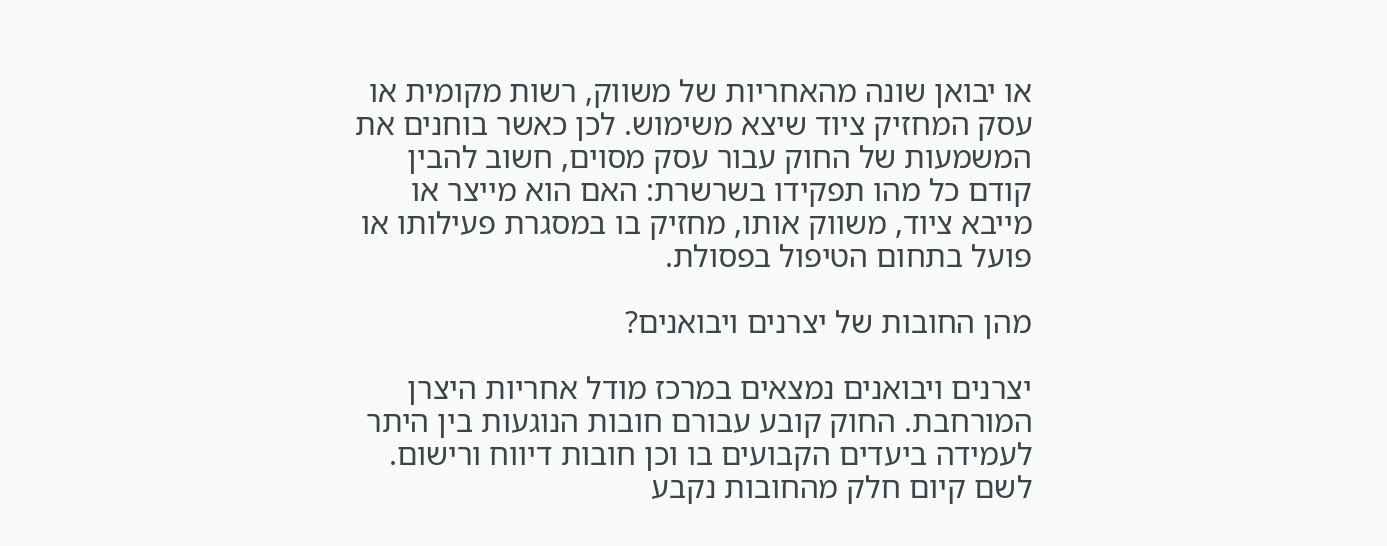או יבואן שונה מהאחריות של משווק, רשות מקומית או עסק המחזיק ציוד שיצא משימוש. לכן כאשר בוחנים את המשמעות של החוק עבור עסק מסוים, חשוב להבין קודם כל מהו תפקידו בשרשרת: האם הוא מייצר או מייבא ציוד, משווק אותו, מחזיק בו במסגרת פעילותו או פועל בתחום הטיפול בפסולת.

מהן החובות של יצרנים ויבואנים?

יצרנים ויבואנים נמצאים במרכז מודל אחריות היצרן המורחבת. החוק קובע עבורם חובות הנוגעות בין היתר לעמידה ביעדים הקבועים בו וכן חובות דיווח ורישום. לשם קיום חלק מהחובות נקבע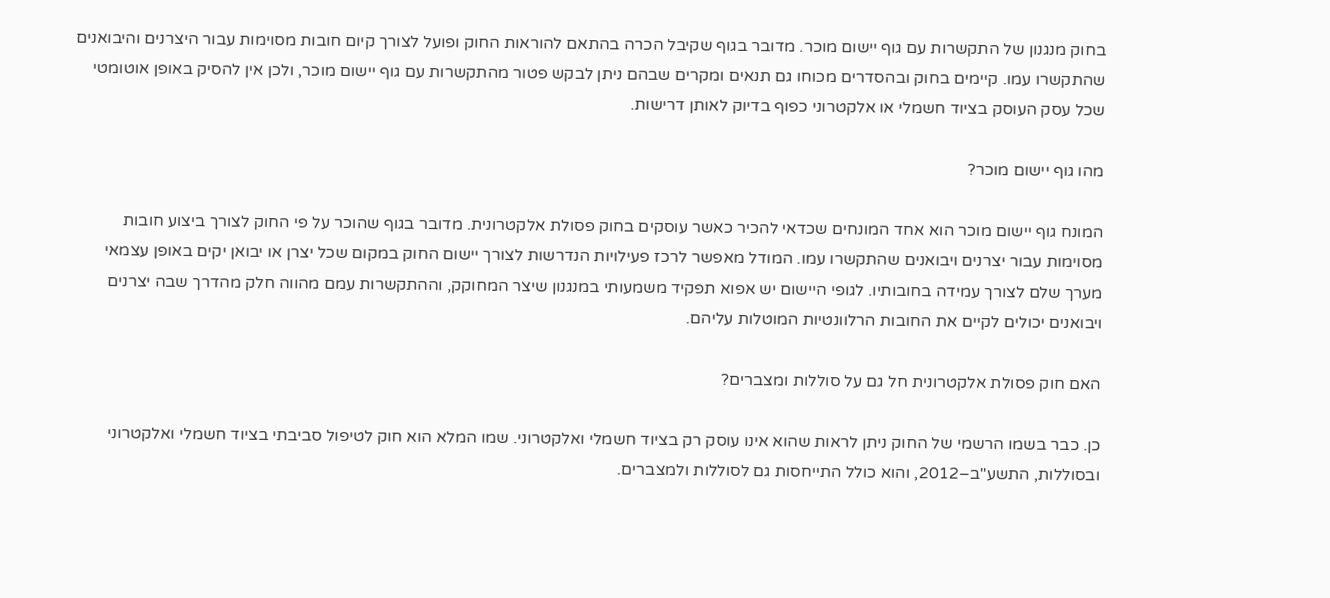בחוק מנגנון של התקשרות עם גוף יישום מוכר. מדובר בגוף שקיבל הכרה בהתאם להוראות החוק ופועל לצורך קיום חובות מסוימות עבור היצרנים והיבואנים שהתקשרו עמו. קיימים בחוק ובהסדרים מכוחו גם תנאים ומקרים שבהם ניתן לבקש פטור מהתקשרות עם גוף יישום מוכר, ולכן אין להסיק באופן אוטומטי שכל עסק העוסק בציוד חשמלי או אלקטרוני כפוף בדיוק לאותן דרישות.

מהו גוף יישום מוכר?

המונח גוף יישום מוכר הוא אחד המונחים שכדאי להכיר כאשר עוסקים בחוק פסולת אלקטרונית. מדובר בגוף שהוכר על פי החוק לצורך ביצוע חובות מסוימות עבור יצרנים ויבואנים שהתקשרו עמו. המודל מאפשר לרכז פעילויות הנדרשות לצורך יישום החוק במקום שכל יצרן או יבואן יקים באופן עצמאי מערך שלם לצורך עמידה בחובותיו. לגופי היישום יש אפוא תפקיד משמעותי במנגנון שיצר המחוקק, וההתקשרות עמם מהווה חלק מהדרך שבה יצרנים ויבואנים יכולים לקיים את החובות הרלוונטיות המוטלות עליהם.

האם חוק פסולת אלקטרונית חל גם על סוללות ומצברים?

כן. כבר בשמו הרשמי של החוק ניתן לראות שהוא אינו עוסק רק בציוד חשמלי ואלקטרוני. שמו המלא הוא חוק לטיפול סביבתי בציוד חשמלי ואלקטרוני ובסוללות, התשע"ב–2012, והוא כולל התייחסות גם לסוללות ולמצברים.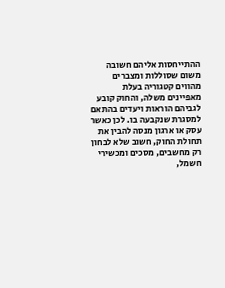ההתייחסות אליהם חשובה משום שסוללות ומצברים מהווים קטגוריה בעלת מאפיינים משלה, והחוק קובע לגביהם הוראות ויעדים בהתאם למסגרת שנקבעה בו. לכן כאשר עסק או ארגון מנסה להבין את תחולת החוק, חשוב שלא לבחון רק מחשבים, מסכים ומכשירי חשמל,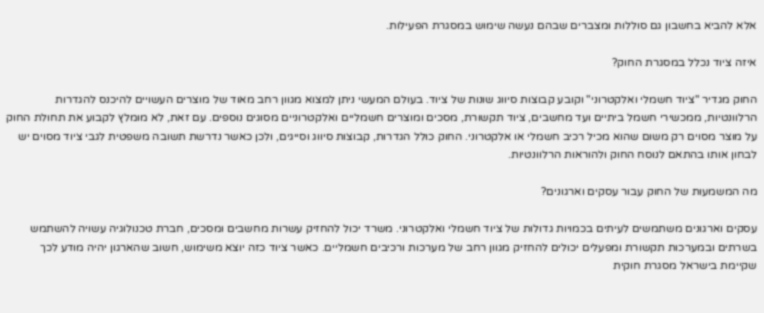אלא להביא בחשבון גם סוללות ומצברים שבהם נעשה שימוש במסגרת הפעילות.

איזה ציוד נכלל במסגרת החוק?

החוק מגדיר "ציוד חשמלי ואלקטרוני" וקובע קבוצות סיווג שונות של ציוד. בעולם המעשי ניתן למצוא מגוון רחב מאוד של מוצרים העשויים להיכנס להגדרות הרלוונטיות, ממכשירי חשמל ביתיים ועד מחשבים, ציוד תקשורת, מסכים ומוצרים חשמליים ואלקטרוניים מסוגים נוספים. עם זאת, לא מומלץ לקבוע את תחולת החוק על מוצר מסוים רק משום שהוא מכיל רכיב חשמלי או אלקטרוני. החוק כולל הגדרות, קבוצות סיווג וסייגים, ולכן כאשר נדרשת תשובה משפטית לגבי ציוד מסוים יש לבחון אותו בהתאם לנוסח החוק ולהוראות הרלוונטיות.

מה המשמעות של החוק עבור עסקים וארגונים?

עסקים וארגונים משתמשים לעיתים בכמויות גדולות של ציוד חשמלי ואלקטרוני. משרד יכול להחזיק עשרות מחשבים ומסכים, חברת טכנולוגיה עשויה להשתמש בשרתים ובמערכות תקשורת ומפעלים יכולים להחזיק מגוון רחב של מערכות ורכיבים חשמליים. כאשר ציוד כזה יוצא משימוש, חשוב שהארגון יהיה מודע לכך שקיימת בישראל מסגרת חוקית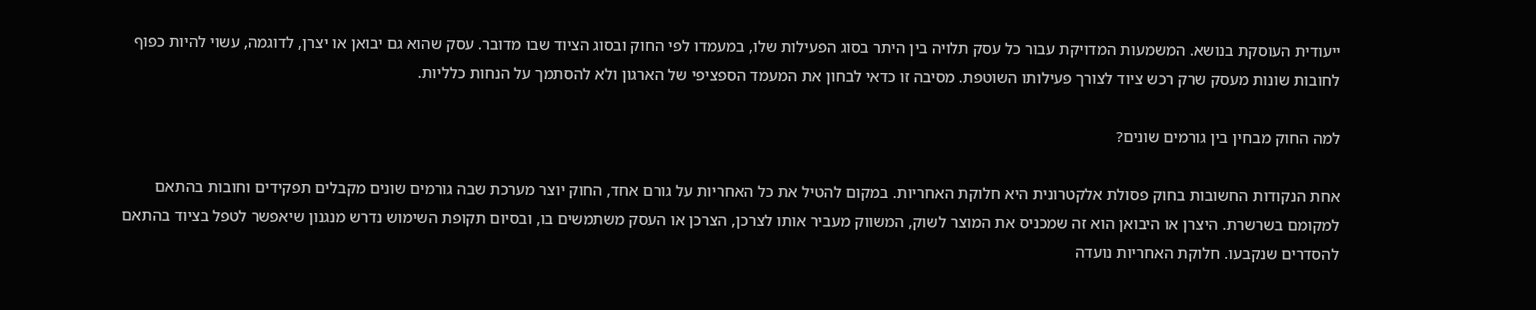ייעודית העוסקת בנושא. המשמעות המדויקת עבור כל עסק תלויה בין היתר בסוג הפעילות שלו, במעמדו לפי החוק ובסוג הציוד שבו מדובר. עסק שהוא גם יבואן או יצרן, לדוגמה, עשוי להיות כפוף לחובות שונות מעסק שרק רכש ציוד לצורך פעילותו השוטפת. מסיבה זו כדאי לבחון את המעמד הספציפי של הארגון ולא להסתמך על הנחות כלליות.

למה החוק מבחין בין גורמים שונים?

אחת הנקודות החשובות בחוק פסולת אלקטרונית היא חלוקת האחריות. במקום להטיל את כל האחריות על גורם אחד, החוק יוצר מערכת שבה גורמים שונים מקבלים תפקידים וחובות בהתאם למקומם בשרשרת. היצרן או היבואן הוא זה שמכניס את המוצר לשוק, המשווק מעביר אותו לצרכן, הצרכן או העסק משתמשים בו, ובסיום תקופת השימוש נדרש מנגנון שיאפשר לטפל בציוד בהתאם להסדרים שנקבעו. חלוקת האחריות נועדה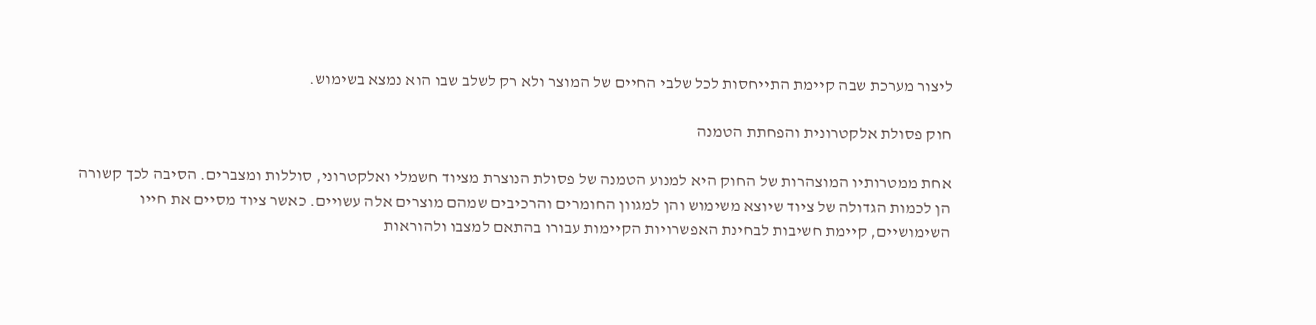ליצור מערכת שבה קיימת התייחסות לכל שלבי החיים של המוצר ולא רק לשלב שבו הוא נמצא בשימוש.

חוק פסולת אלקטרונית והפחתת הטמנה

אחת ממטרותיו המוצהרות של החוק היא למנוע הטמנה של פסולת הנוצרת מציוד חשמלי ואלקטרוני, סוללות ומצברים. הסיבה לכך קשורה הן לכמות הגדולה של ציוד שיוצא משימוש והן למגוון החומרים והרכיבים שמהם מוצרים אלה עשויים. כאשר ציוד מסיים את חייו השימושיים, קיימת חשיבות לבחינת האפשרויות הקיימות עבורו בהתאם למצבו ולהוראות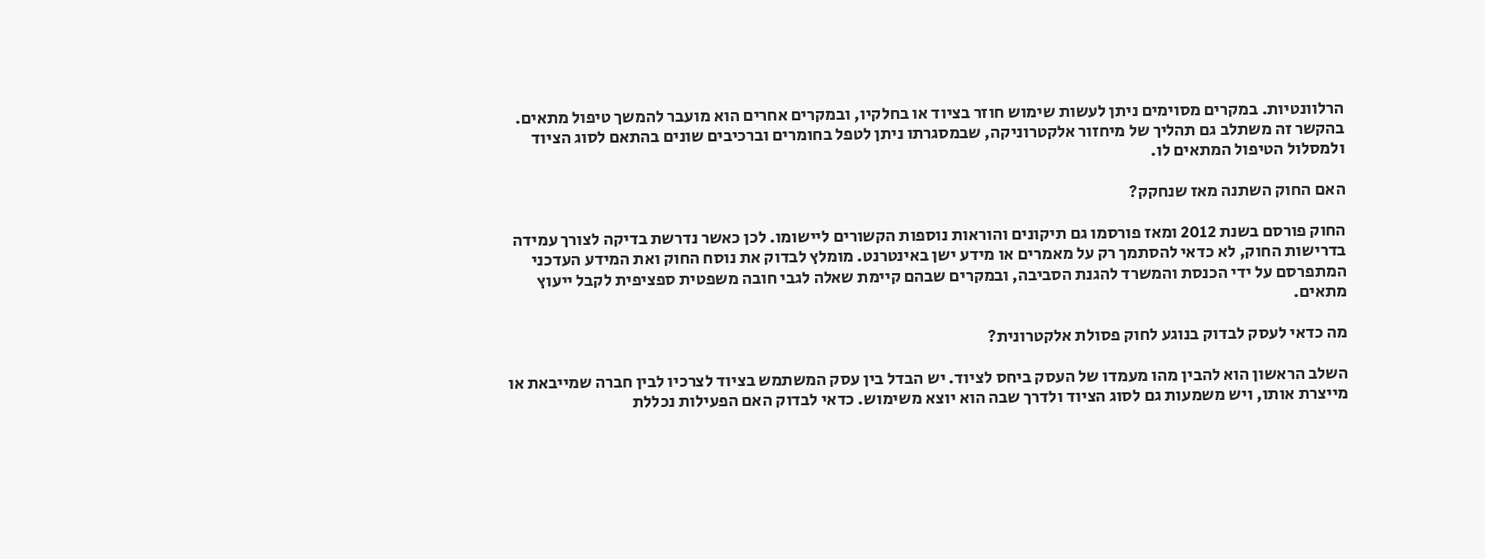הרלוונטיות. במקרים מסוימים ניתן לעשות שימוש חוזר בציוד או בחלקיו, ובמקרים אחרים הוא מועבר להמשך טיפול מתאים. בהקשר זה משתלב גם תהליך של מיחזור אלקטרוניקה, שבמסגרתו ניתן לטפל בחומרים וברכיבים שונים בהתאם לסוג הציוד ולמסלול הטיפול המתאים לו.

האם החוק השתנה מאז שנחקק?

החוק פורסם בשנת 2012 ומאז פורסמו גם תיקונים והוראות נוספות הקשורים ליישומו. לכן כאשר נדרשת בדיקה לצורך עמידה בדרישות החוק, לא כדאי להסתמך רק על מאמרים או מידע ישן באינטרנט. מומלץ לבדוק את נוסח החוק ואת המידע העדכני המתפרסם על ידי הכנסת והמשרד להגנת הסביבה, ובמקרים שבהם קיימת שאלה לגבי חובה משפטית ספציפית לקבל ייעוץ מתאים.

מה כדאי לעסק לבדוק בנוגע לחוק פסולת אלקטרונית?

השלב הראשון הוא להבין מהו מעמדו של העסק ביחס לציוד. יש הבדל בין עסק המשתמש בציוד לצרכיו לבין חברה שמייבאת או מייצרת אותו, ויש משמעות גם לסוג הציוד ולדרך שבה הוא יוצא משימוש. כדאי לבדוק האם הפעילות נכללת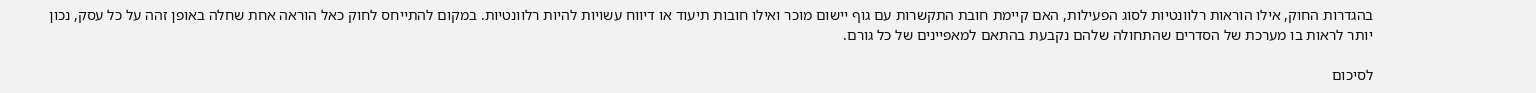בהגדרות החוק, אילו הוראות רלוונטיות לסוג הפעילות, האם קיימת חובת התקשרות עם גוף יישום מוכר ואילו חובות תיעוד או דיווח עשויות להיות רלוונטיות. במקום להתייחס לחוק כאל הוראה אחת שחלה באופן זהה על כל עסק, נכון יותר לראות בו מערכת של הסדרים שהתחולה שלהם נקבעת בהתאם למאפיינים של כל גורם.

לסיכום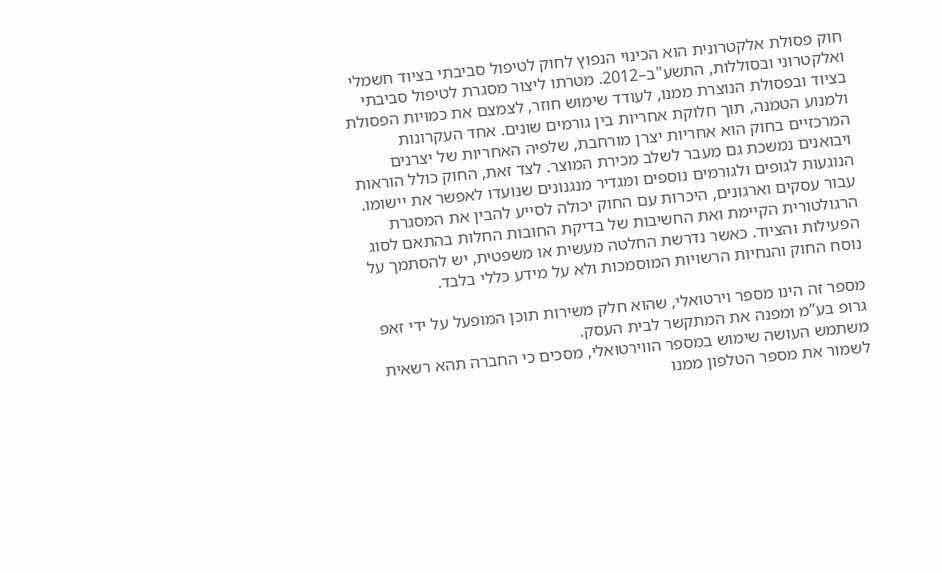חוק פסולת אלקטרונית הוא הכינוי הנפוץ לחוק לטיפול סביבתי בציוד חשמלי ואלקטרוני ובסוללות, התשע"ב–2012. מטרתו ליצור מסגרת לטיפול סביבתי בציוד ובפסולת הנוצרת ממנו, לעודד שימוש חוזר, לצמצם את כמויות הפסולת ולמנוע הטמנה, תוך חלוקת אחריות בין גורמים שונים. אחד העקרונות המרכזיים בחוק הוא אחריות יצרן מורחבת, שלפיה האחריות של יצרנים ויבואנים נמשכת גם מעבר לשלב מכירת המוצר. לצד זאת, החוק כולל הוראות הנוגעות לגופים ולגורמים נוספים ומגדיר מנגנונים שנועדו לאפשר את יישומו. עבור עסקים וארגונים, היכרות עם החוק יכולה לסייע להבין את המסגרת הרגולטורית הקיימת ואת החשיבות של בדיקת החובות החלות בהתאם לסוג הפעילות והציוד. כאשר נדרשת החלטה מעשית או משפטית, יש להסתמך על נוסח החוק והנחיות הרשויות המוסמכות ולא על מידע כללי בלבד.

מספר זה הינו מספר וירטואלי, שהוא חלק משירות תוכן המופעל על ידי זאפ גרופ בע”מ ומפנה את המתקשר לבית העסק.
משתמש העושה שימוש במספר הווירטואלי, מסכים כי החברה תהא רשאית לשמור את מספר הטלפון ממנו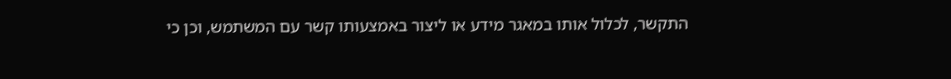התקשר, לכלול אותו במאגר מידע או ליצור באמצעותו קשר עם המשתמש, וכן כי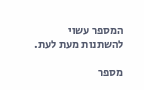המספר עשוי להשתנות מעת לעת.

מספר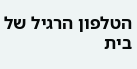הטלפון הרגיל של בית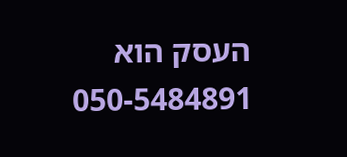העסק הוא 050-5484891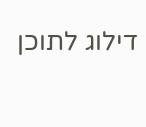דילוג לתוכן